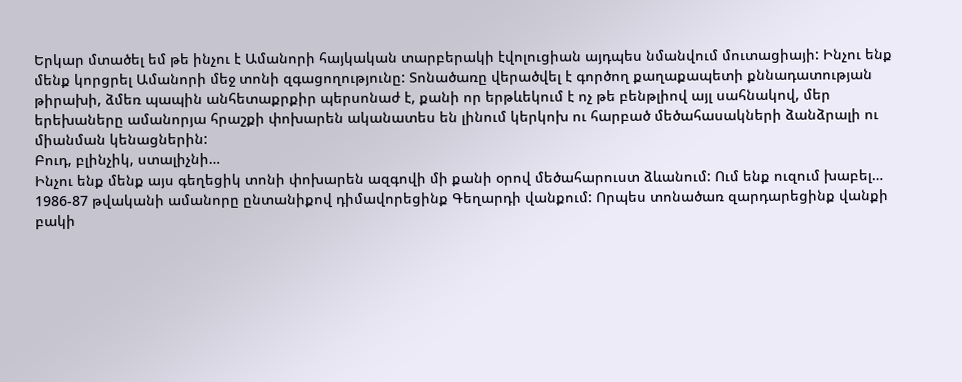Երկար մտածել եմ թե ինչու է Ամանորի հայկական տարբերակի էվոլուցիան այդպես նմանվում մուտացիայի: Ինչու ենք մենք կորցրել Ամանորի մեջ տոնի զգացողությունը: Տոնածառը վերածվել է գործող քաղաքապետի քննադատության թիրախի, ձմեռ պապին անհետաքրքիր պերսոնաժ է, քանի որ երթևեկում է ոչ թե բենթլիով այլ սահնակով, մեր երեխաները ամանորյա հրաշքի փոխարեն ականատես են լինում կերկոխ ու հարբած մեծահասակների ձանձրալի ու միանման կենացներին:
Բուդ, բլինչիկ, ստալիչնի…
Ինչու ենք մենք այս գեղեցիկ տոնի փոխարեն ազգովի մի քանի օրով մեծահարուստ ձևանում: Ում ենք ուզում խաբել…
1986-87 թվականի ամանորը ընտանիքով դիմավորեցինք Գեղարդի վանքում: Որպես տոնածառ զարդարեցինք վանքի բակի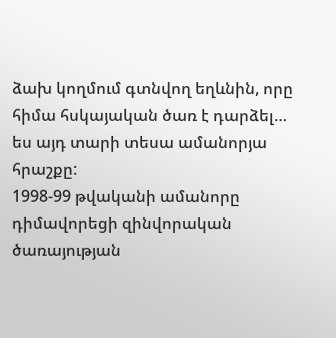ձախ կողմում գտնվող եղևնին, որը հիմա հսկայական ծառ է դարձել… ես այդ տարի տեսա ամանորյա հրաշքը:
1998-99 թվականի ամանորը դիմավորեցի զինվորական ծառայության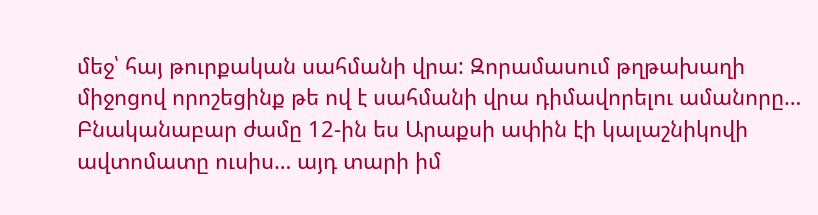մեջ՝ հայ թուրքական սահմանի վրա: Զորամասում թղթախաղի միջոցով որոշեցինք թե ով է սահմանի վրա դիմավորելու ամանորը… Բնականաբար ժամը 12-ին ես Արաքսի ափին էի կալաշնիկովի ավտոմատը ուսիս… այդ տարի իմ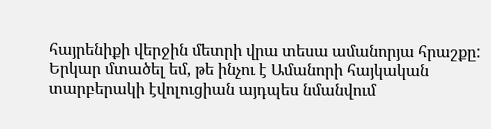հայրենիքի վերջին մետրի վրա տեսա ամանորյա հրաշքը:
Երկար մտածել եմ, թե ինչու է Ամանորի հայկական տարբերակի էվոլուցիան այդպես նմանվում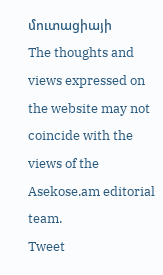մուտացիայի
The thoughts and views expressed on the website may not coincide with the views of the Asekose.am editorial team.
Tweet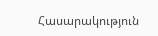Հասարակություն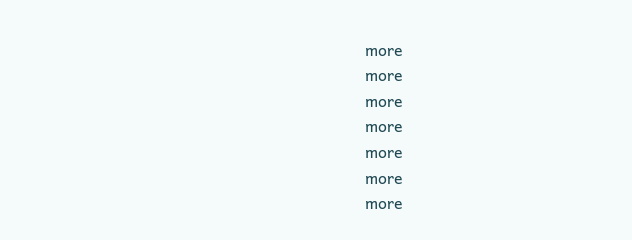more
more
more
more
more
more
more